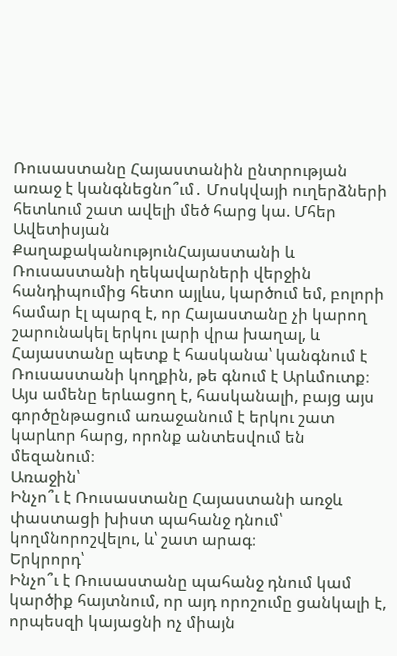Ռուսաստանը Հայաստանին ընտրության առաջ է կանգնեցնո՞ւմ․ Մոսկվայի ուղերձների հետևում շատ ավելի մեծ հարց կա. Մհեր Ավետիսյան
ՔաղաքականությունՀայաստանի և Ռուսաստանի ղեկավարների վերջին հանդիպումից հետո այլևս, կարծում եմ, բոլորի համար էլ պարզ է, որ Հայաստանը չի կարող շարունակել երկու լարի վրա խաղալ, և Հայաստանը պետք է հասկանա՝ կանգնում է Ռուսաստանի կողքին, թե գնում է Արևմուտք։ Այս ամենը երևացող է, հասկանալի, բայց այս գործընթացում առաջանում է երկու շատ կարևոր հարց, որոնք անտեսվում են մեզանում։
Առաջին՝
Ինչո՞ւ է Ռուսաստանը Հայաստանի առջև փաստացի խիստ պահանջ դնում՝ կողմնորոշվելու, և՝ շատ արագ։
Երկրորդ՝
Ինչո՞ւ է Ռուսաստանը պահանջ դնում կամ կարծիք հայտնում, որ այդ որոշումը ցանկալի է, որպեսզի կայացնի ոչ միայն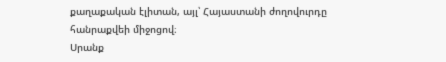քաղաքական էլիտան, այլ՝ Հայաստանի ժողովուրդը հանրաքվեի միջոցով։
Սրանք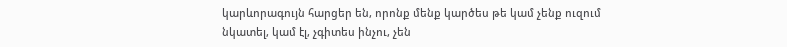կարևորագույն հարցեր են, որոնք մենք կարծես թե կամ չենք ուզում նկատել, կամ էլ, չգիտես ինչու, չեն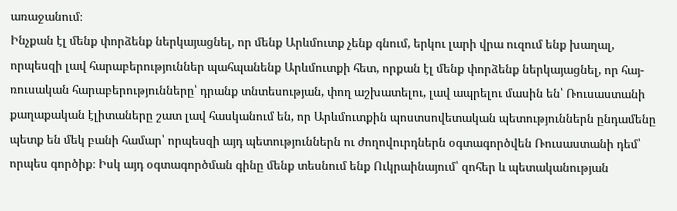առաջանում։
Ինչքան էլ մենք փորձենք ներկայացնել, որ մենք Արևմուտք չենք գնում, երկու լարի վրա ուզում ենք խաղալ, որպեսզի լավ հարաբերություններ պահպանենք Արևմուտքի հետ, որքան էլ մենք փորձենք ներկայացնել, որ հայ-ռուսական հարաբերությունները՝ դրանք տնտեսության, փող աշխատելու, լավ ապրելու մասին են՝ Ռուսաստանի քաղաքական էլիտաները շատ լավ հասկանում են, որ Արևմուտքին պոստսովետական պետություններն ընդամենը պետք են մեկ բանի համար՝ որպեսզի այդ պետություններն ու ժողովուրդներն օգտագործվեն Ռուսաստանի դեմ՝ որպես գործիք։ Իսկ այդ օգտագործման գինը մենք տեսնում ենք Ուկրաինայում՝ զոհեր և պետականության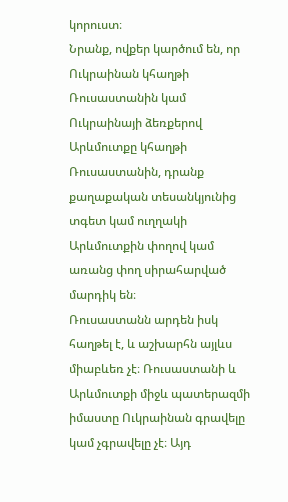կորուստ։
Նրանք, ովքեր կարծում են, որ Ուկրաինան կհաղթի Ռուսաստանին կամ Ուկրաինայի ձեռքերով Արևմուտքը կհաղթի Ռուսաստանին, դրանք քաղաքական տեսանկյունից տգետ կամ ուղղակի Արևմուտքին փողով կամ առանց փող սիրահարված մարդիկ են։
Ռուսաստանն արդեն իսկ հաղթել է, և աշխարհն այլևս միաբևեռ չէ։ Ռուսաստանի և Արևմուտքի միջև պատերազմի իմաստը Ուկրաինան գրավելը կամ չգրավելը չէ։ Այդ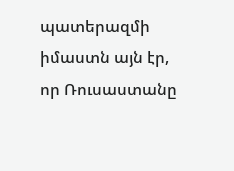պատերազմի իմաստն այն էր, որ Ռուսաստանը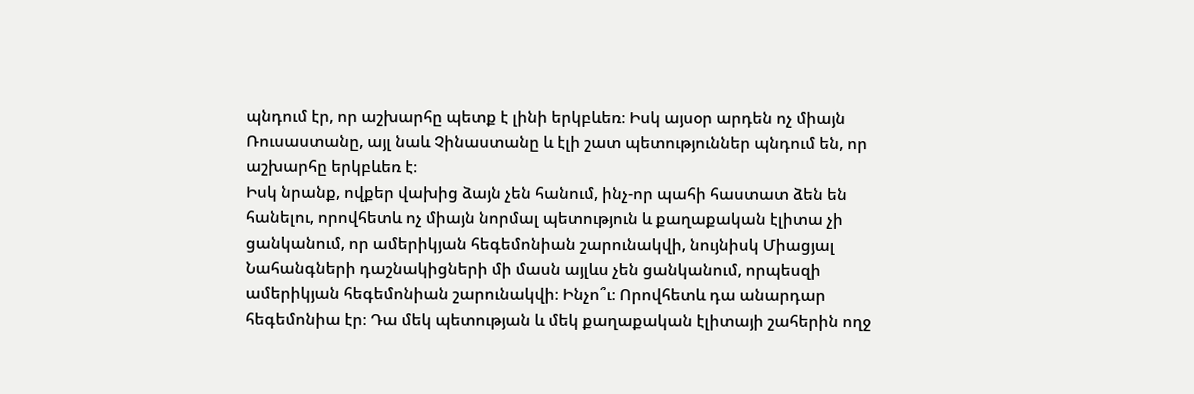պնդում էր, որ աշխարհը պետք է լինի երկբևեռ։ Իսկ այսօր արդեն ոչ միայն Ռուսաստանը, այլ նաև Չինաստանը և էլի շատ պետություններ պնդում են, որ աշխարհը երկբևեռ է։
Իսկ նրանք, ովքեր վախից ձայն չեն հանում, ինչ-որ պահի հաստատ ձեն են հանելու, որովհետև ոչ միայն նորմալ պետություն և քաղաքական էլիտա չի ցանկանում, որ ամերիկյան հեգեմոնիան շարունակվի, նույնիսկ Միացյալ Նահանգների դաշնակիցների մի մասն այլևս չեն ցանկանում, որպեսզի ամերիկյան հեգեմոնիան շարունակվի։ Ինչո՞ւ։ Որովհետև դա անարդար հեգեմոնիա էր։ Դա մեկ պետության և մեկ քաղաքական էլիտայի շահերին ողջ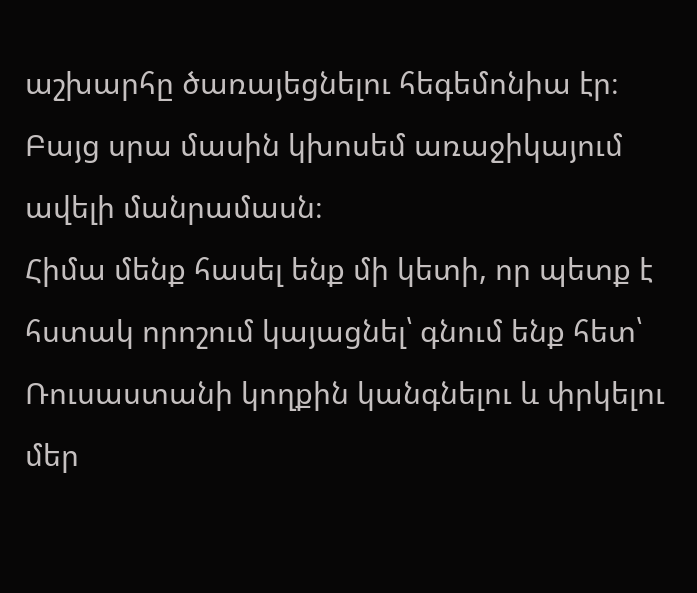աշխարհը ծառայեցնելու հեգեմոնիա էր։ Բայց սրա մասին կխոսեմ առաջիկայում ավելի մանրամասն։
Հիմա մենք հասել ենք մի կետի, որ պետք է հստակ որոշում կայացնել՝ գնում ենք հետ՝ Ռուսաստանի կողքին կանգնելու և փրկելու մեր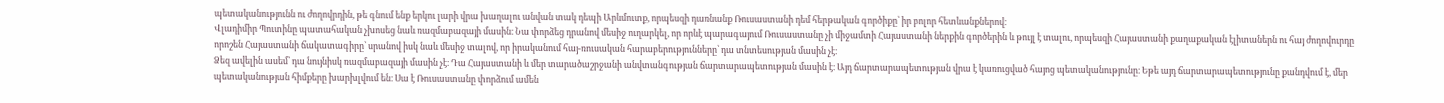պետականությունն ու ժողովրդին, թե գնում ենք երկու լարի վրա խաղալու անվան տակ դեպի Արևմուտք, որպեսզի դառնանք Ռուսաստանի դեմ հերթական գործիքը՝ իր բոլոր հետևանքներով։
Վլադիմիր Պուտինը պատահական չխոսեց նաև ռազմաբազայի մասին։ Նա փորձեց դրանով մեսիջ ուղարկել, որ որևէ պարագայում Ռուսաստանը չի միջամտի Հայաստանի ներքին գործերին և թույլ է տալու, որպեսզի Հայաստանի քաղաքական էլիտաներն ու հայ ժողովուրդը որոշեն Հայաստանի ճակատագիրը՝ սրանով իսկ նաև մեսիջ տալով, որ իրականում հայ-ռուսական հարաբերությունները՝ դա տնտեսության մասին չէ։
Ձեզ ավելին ասեմ՝ դա նույնիսկ ռազմաբազայի մասին չէ։ Դա Հայաստանի և մեր տարածաշրջանի անվտանգության ճարտարապետության մասին է։ Այդ ճարտարապետության վրա է կառուցված հայոց պետականությունը։ Եթե այդ ճարտարապետությունը քանդվում է, մեր պետականության հիմքերը խարխլվում են։ Սա է Ռուսաստանը փորձում ամեն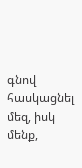գնով հասկացնել մեզ, իսկ մենք,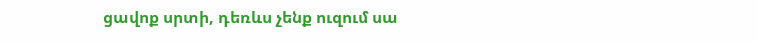ցավոք սրտի, դեռևս չենք ուզում սա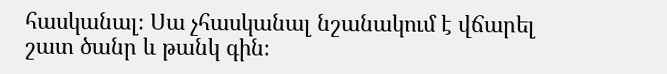հասկանալ։ Սա չհասկանալ նշանակում է վճարել շատ ծանր և թանկ գին։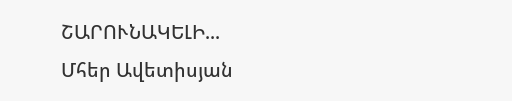ՇԱՐՈՒՆԱԿԵԼԻ...
Մհեր Ավետիսյան